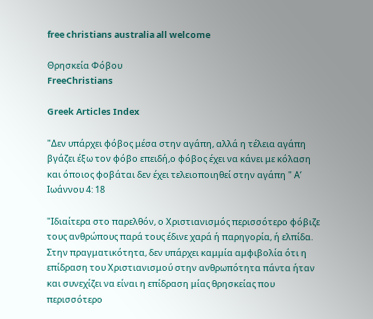free christians australia all welcome

Θρησκεία Φόβου
FreeChristians

Greek Articles Index

"Δεν υπάρχει φόβος μέσα στην αγάπη, αλλά η τέλεια αγάπη βγάζει έξω τον φόβο επειδή,ο φόβος έχει να κάνει με κόλαση και όποιος φοβάται δεν έχει τελειοποιηθεί στην αγάπη " Α’ Ιωάννου 4: 18

"Ιδιαίτερα στο παρελθόν, ο Χριστιανισμός περισσότερο φόβιζε τους ανθρώπους παρά τους έδινε χαρά ή παρηγορία, ή ελπίδα. Στην πραγματικότητα, δεν υπάρχει καμμία αμφιβολία ότι η επίδραση του Χριστιανισμού στην ανθρωπότητα πάντα ήταν και συνεχίζει να είναι η επίδραση μίας θρησκείας που περισσότερο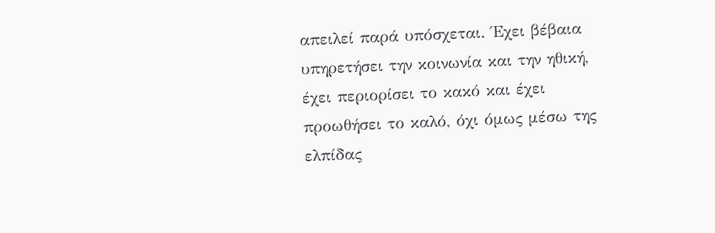απειλεί παρά υπόσχεται. Έχει βέβαια υπηρετήσει την κοινωνία και την ηθική, έχει περιορίσει το κακό και έχει προωθήσει το καλό, όχι όμως μέσω της ελπίδας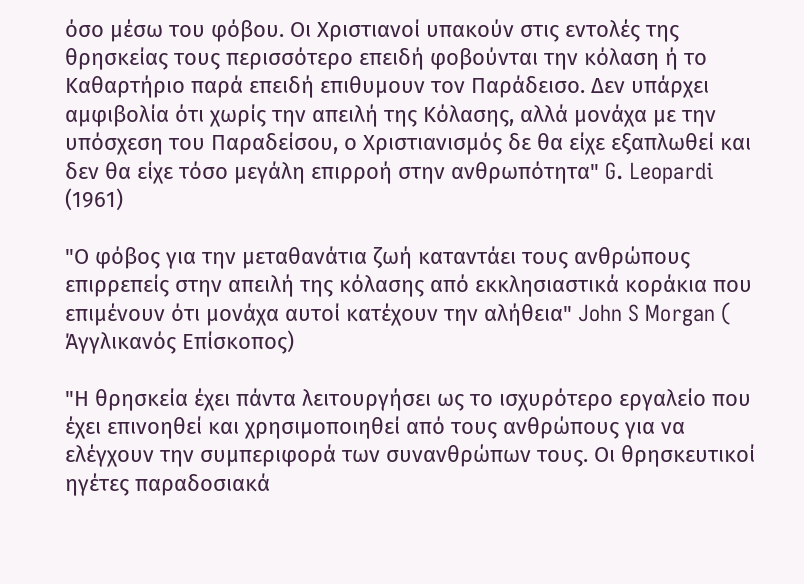όσο μέσω του φόβου. Οι Χριστιανοί υπακούν στις εντολές της θρησκείας τους περισσότερο επειδή φοβούνται την κόλαση ή το Καθαρτήριο παρά επειδή επιθυμουν τον Παράδεισο. Δεν υπάρχει αμφιβολία ότι χωρίς την απειλή της Κόλασης, αλλά μονάχα με την υπόσχεση του Παραδείσου, ο Χριστιανισμός δε θα είχε εξαπλωθεί και δεν θα είχε τόσο μεγάλη επιρροή στην ανθρωπότητα" G. Leopardi (1961)

"Ο φόβος για την μεταθανάτια ζωή καταντάει τους ανθρώπους επιρρεπείς στην απειλή της κόλασης από εκκλησιαστικά κοράκια που επιμένουν ότι μονάχα αυτοί κατέχουν την αλήθεια" John S Morgan ( Άγγλικανός Επίσκοπος)

"Η θρησκεία έχει πάντα λειτουργήσει ως το ισχυρότερο εργαλείο που έχει επινοηθεί και χρησιμοποιηθεί από τους ανθρώπους για να ελέγχουν την συμπεριφορά των συνανθρώπων τους. Οι θρησκευτικοί ηγέτες παραδοσιακά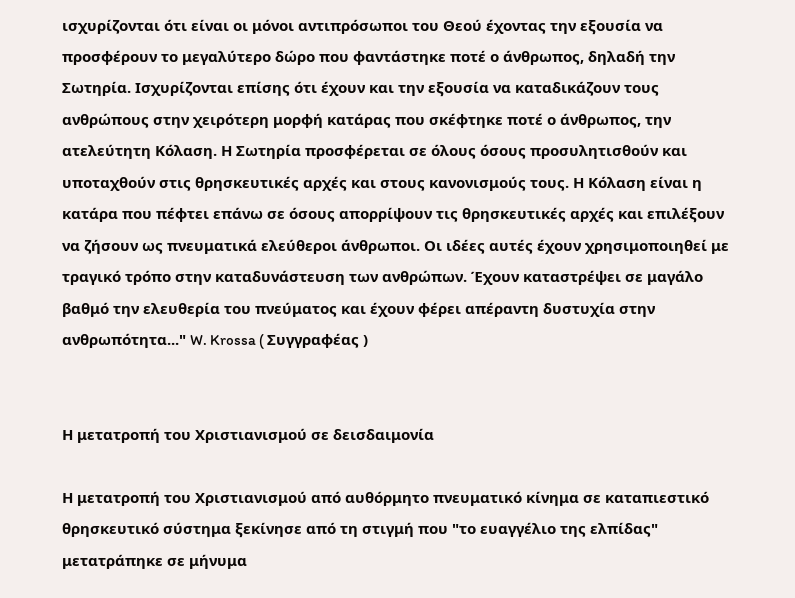ισχυρίζονται ότι είναι οι μόνοι αντιπρόσωποι του Θεού έχοντας την εξουσία να προσφέρουν το μεγαλύτερο δώρο που φαντάστηκε ποτέ ο άνθρωπος, δηλαδή την Σωτηρία. Ισχυρίζονται επίσης ότι έχουν και την εξουσία να καταδικάζουν τους ανθρώπους στην χειρότερη μορφή κατάρας που σκέφτηκε ποτέ ο άνθρωπος, την ατελεύτητη Κόλαση. Η Σωτηρία προσφέρεται σε όλους όσους προσυλητισθούν και υποταχθούν στις θρησκευτικές αρχές και στους κανονισμούς τους. Η Κόλαση είναι η κατάρα που πέφτει επάνω σε όσους απορρίψουν τις θρησκευτικές αρχές και επιλέξουν να ζήσουν ως πνευματικά ελεύθεροι άνθρωποι. Οι ιδέες αυτές έχουν χρησιμοποιηθεί με τραγικό τρόπο στην καταδυνάστευση των ανθρώπων. Έχουν καταστρέψει σε μαγάλο βαθμό την ελευθερία του πνεύματος και έχουν φέρει απέραντη δυστυχία στην ανθρωπότητα..." W. Krossa ( Συγγραφέας )


Η μετατροπή του Χριστιανισμού σε δεισδαιμονία

Η μετατροπή του Χριστιανισμού από αυθόρμητο πνευματικό κίνημα σε καταπιεστικό θρησκευτικό σύστημα ξεκίνησε από τη στιγμή που "το ευαγγέλιο της ελπίδας" μετατράπηκε σε μήνυμα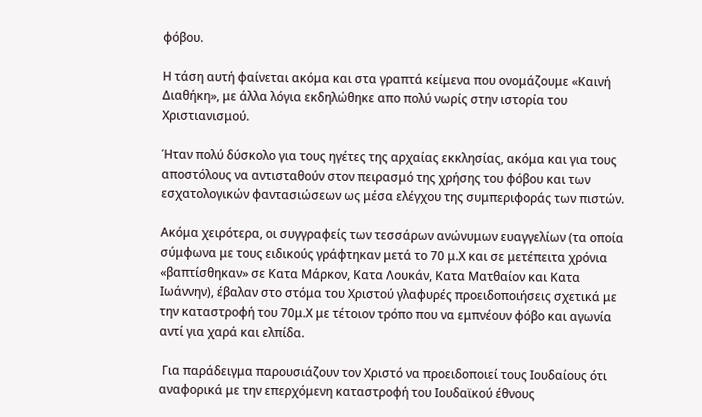φόβου.

Η τάση αυτή φαίνεται ακόμα και στα γραπτά κείμενα που ονομάζουμε «Καινή Διαθήκη», με άλλα λόγια εκδηλώθηκε απο πολύ νωρίς στην ιστορία του Χριστιανισμού.

Ήταν πολύ δύσκολο για τους ηγέτες της αρχαίας εκκλησίας, ακόμα και για τους αποστόλους να αντισταθούν στον πειρασμό της χρήσης του φόβου και των εσχατολογικών φαντασιώσεων ως μέσα ελέγχου της συμπεριφοράς των πιστών.

Ακόμα χειρότερα, οι συγγραφείς των τεσσάρων ανώνυμων ευαγγελίων (τα οποία σύμφωνα με τους ειδικούς γράφτηκαν μετά το 70 μ.Χ και σε μετέπειτα χρόνια «βαπτίσθηκαν» σε Κατα Μάρκον, Κατα Λουκάν, Κατα Ματθαίον και Κατα Ιωάννην), έβαλαν στο στόμα του Χριστού γλαφυρές προειδοποιήσεις σχετικά με την καταστροφή του 70μ.Χ με τέτοιον τρόπο που να εμπνέουν φόβο και αγωνία αντί για χαρά και ελπίδα.

 Για παράδειγμα παρουσιάζουν τον Χριστό να προειδοποιεί τους Ιουδαίους ότι αναφορικά με την επερχόμενη καταστροφή του Ιουδαϊκού έθνους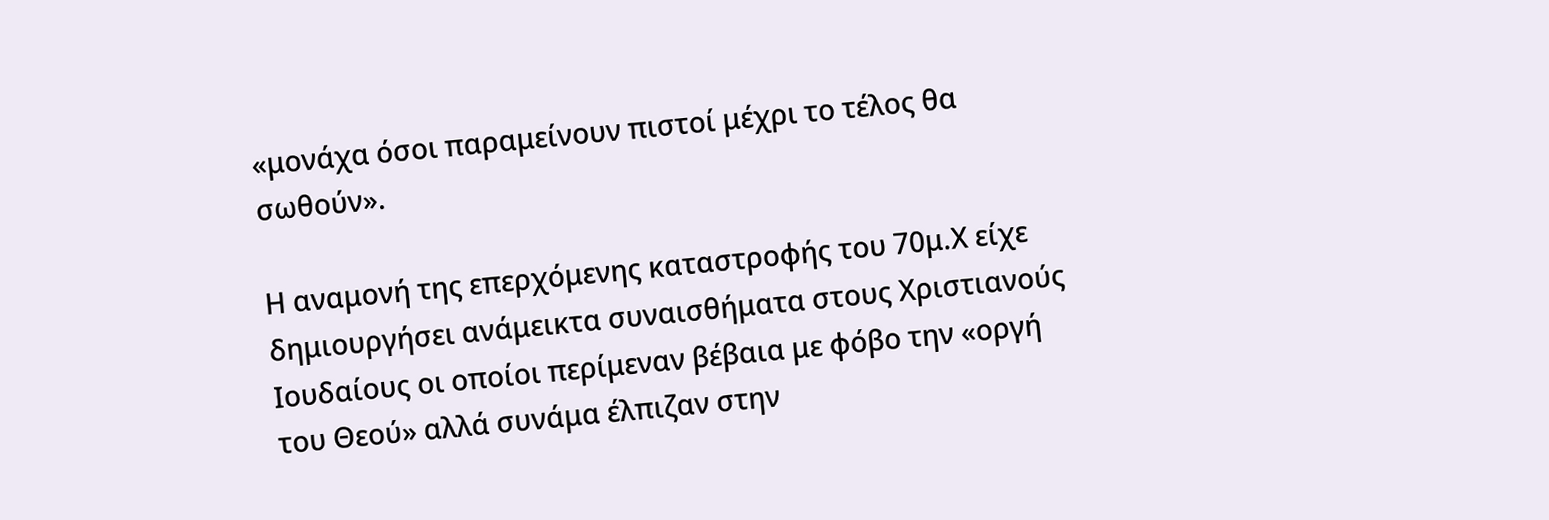«μονάχα όσοι παραμείνουν πιστοί μέχρι το τέλος θα σωθούν».

Η αναμονή της επερχόμενης καταστροφής του 70μ.Χ είχε δημιουργήσει ανάμεικτα συναισθήματα στους Χριστιανούς Ιουδαίους οι οποίοι περίμεναν βέβαια με φόβο την «οργή του Θεού» αλλά συνάμα έλπιζαν στην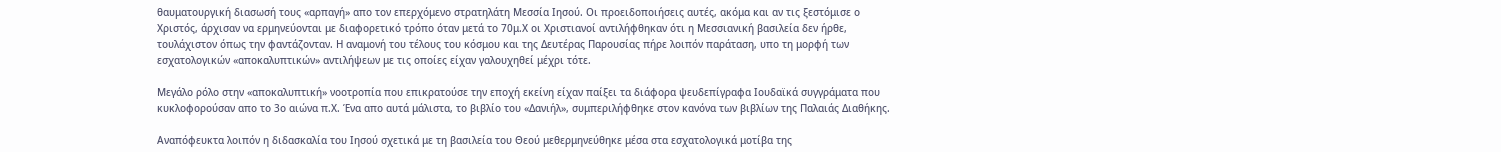θαυματουργική διασωσή τους «αρπαγή» απο τον επερχόμενο στρατηλάτη Μεσσία Ιησού. Οι προειδοποιήσεις αυτές, ακόμα και αν τις ξεστόμισε ο Χριστός, άρχισαν να ερμηνεύονται με διαφορετικό τρόπο όταν μετά το 70μ.Χ οι Χριστιανοί αντιλήφθηκαν ότι η Μεσσιανική βασιλεία δεν ήρθε, τουλάχιστον όπως την φαντάζονταν. Η αναμονή του τέλους του κόσμου και της Δευτέρας Παρουσίας πήρε λοιπόν παράταση, υπο τη μορφή των εσχατολογικών «αποκαλυπτικών» αντιλήψεων με τις οποίες είχαν γαλουχηθεί μέχρι τότε.

Μεγάλο ρόλο στην «αποκαλυπτική» νοοτροπία που επικρατούσε την εποχή εκείνη είχαν παίξει τα διάφορα ψευδεπίγραφα Ιουδαϊκά συγγράματα που κυκλοφορούσαν απο το 3ο αιώνα π.Χ. Ένα απο αυτά μάλιστα, το βιβλίο του «Δανιήλ», συμπεριλήφθηκε στον κανόνα των βιβλίων της Παλαιάς Διαθήκης.

Αναπόφευκτα λοιπόν η διδασκαλία του Ιησού σχετικά με τη βασιλεία του Θεού μεθερμηνεύθηκε μέσα στα εσχατολογικά μοτίβα της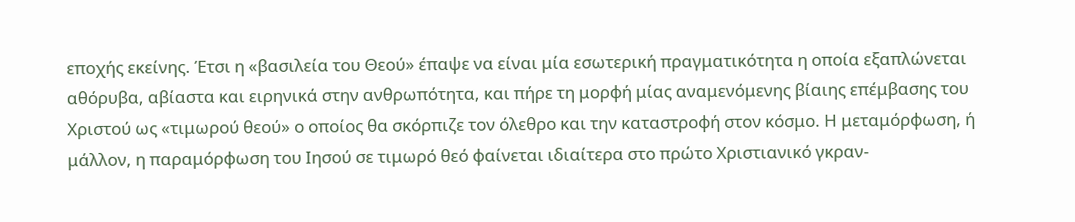εποχής εκείνης. Έτσι η «βασιλεία του Θεού» έπαψε να είναι μία εσωτερική πραγματικότητα η οποία εξαπλώνεται αθόρυβα, αβίαστα και ειρηνικά στην ανθρωπότητα, και πήρε τη μορφή μίας αναμενόμενης βίαιης επέμβασης του Χριστού ως «τιμωρού θεού» ο οποίος θα σκόρπιζε τον όλεθρο και την καταστροφή στον κόσμο. Η μεταμόρφωση, ή μάλλον, η παραμόρφωση του Ιησού σε τιμωρό θεό φαίνεται ιδιαίτερα στο πρώτο Χριστιανικό γκραν-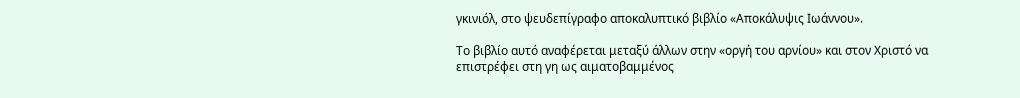γκινιόλ, στο ψευδεπίγραφο αποκαλυπτικό βιβλίο «Αποκάλυψις Ιωάννου».

Το βιβλίο αυτό αναφέρεται μεταξύ άλλων στην «οργή του αρνίου» και στον Χριστό να επιστρέφει στη γη ως αιματοβαμμένος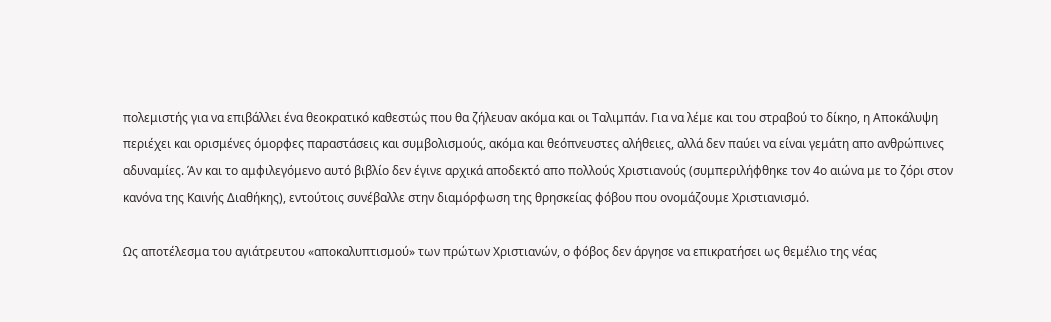πολεμιστής για να επιβάλλει ένα θεοκρατικό καθεστώς που θα ζήλευαν ακόμα και οι Ταλιμπάν. Για να λέμε και του στραβού το δίκηο, η Αποκάλυψη περιέχει και ορισμένες όμορφες παραστάσεις και συμβολισμούς, ακόμα και θεόπνευστες αλήθειες, αλλά δεν παύει να είναι γεμάτη απο ανθρώπινες αδυναμίες. Άν και το αμφιλεγόμενο αυτό βιβλίο δεν έγινε αρχικά αποδεκτό απο πολλούς Χριστιανούς (συμπεριλήφθηκε τον 4ο αιώνα με το ζόρι στον κανόνα της Καινής Διαθήκης), εντούτοις συνέβαλλε στην διαμόρφωση της θρησκείας φόβου που ονομάζουμε Χριστιανισμό.

Ως αποτέλεσμα του αγιάτρευτου «αποκαλυπτισμού» των πρώτων Χριστιανών, ο φόβος δεν άργησε να επικρατήσει ως θεμέλιο της νέας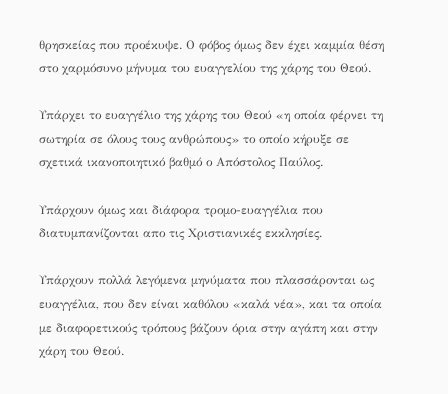θρησκείας που προέκυψε. Ο φόβος όμως δεν έχει καμμία θέση στο χαρμόσυνο μήνυμα του ευαγγελίου της χάρης του Θεού.

Υπάρχει το ευαγγέλιο της χάρης του Θεού «η οποία φέρνει τη σωτηρία σε όλους τους ανθρώπους» το οποίο κήρυξε σε σχετικά ικανοποιητικό βαθμό ο Απόστολος Παύλος.

Υπάρχουν όμως και διάφορα τρομο-ευαγγέλια που διατυμπανίζονται απο τις Χριστιανικές εκκλησίες.

Υπάρχουν πολλά λεγόμενα μηνύματα που πλασσάρονται ως ευαγγέλια, που δεν είναι καθόλου «καλά νέα», και τα οποία με διαφορετικούς τρόπους βάζουν όρια στην αγάπη και στην χάρη του Θεού.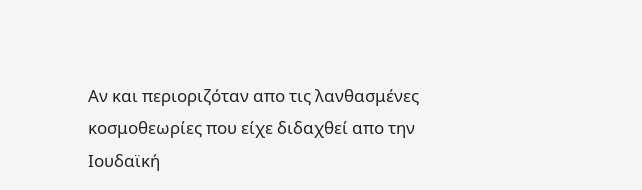Αν και περιοριζόταν απο τις λανθασμένες κοσμοθεωρίες που είχε διδαχθεί απο την Ιουδαϊκή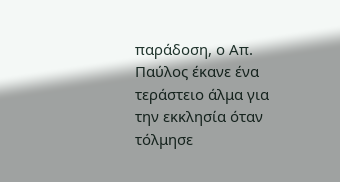παράδοση, ο Απ. Παύλος έκανε ένα τεράστειο άλμα για την εκκλησία όταν τόλμησε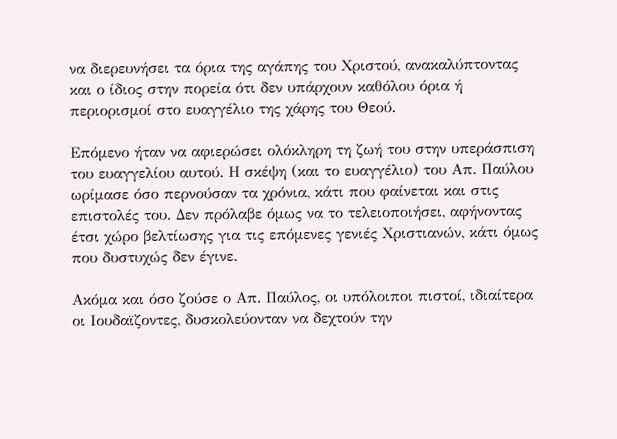να διερευνήσει τα όρια της αγάπης του Χριστού, ανακαλύπτοντας και ο ίδιος στην πορεία ότι δεν υπάρχουν καθόλου όρια ή περιορισμοί στο ευαγγέλιο της χάρης του Θεού.

Επόμενο ήταν να αφιερώσει ολόκληρη τη ζωή του στην υπεράσπιση του ευαγγελίου αυτού. Η σκέψη (και το ευαγγέλιο) του Απ. Παύλου ωρίμασε όσο περνούσαν τα χρόνια, κάτι που φαίνεται και στις επιστολές του. Δεν πρόλαβε όμως να το τελειοποιήσει, αφήνοντας έτσι χώρο βελτίωσης για τις επόμενες γενιές Χριστιανών, κάτι όμως που δυστυχώς δεν έγινε.

Ακόμα και όσο ζούσε ο Απ. Παύλος, οι υπόλοιποι πιστοί, ιδιαίτερα οι Ιουδαϊζοντες, δυσκολεύονταν να δεχτούν την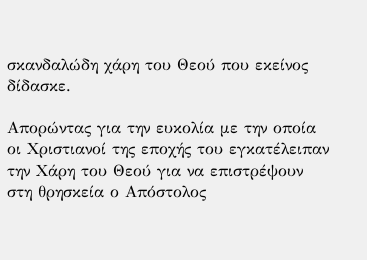σκανδαλώδη χάρη του Θεού που εκείνος δίδασκε.

Απορώντας για την ευκολία με την οποία οι Χριστιανοί της εποχής του εγκατέλειπαν την Χάρη του Θεού για να επιστρέψουν στη θρησκεία ο Απόστολος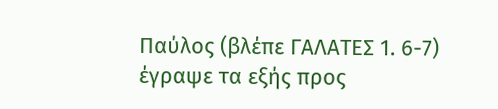Παύλος (βλέπε ΓΑΛΑΤΕΣ 1. 6-7) έγραψε τα εξής προς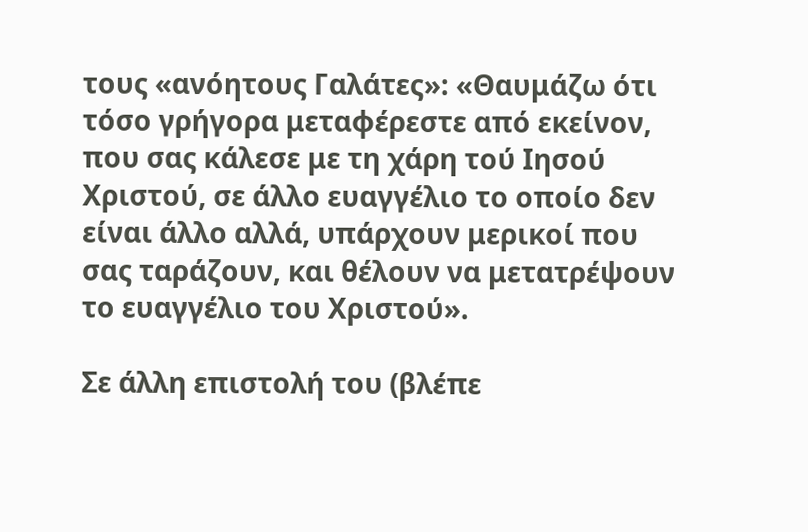τους «ανόητους Γαλάτες»: «Θαυμάζω ότι τόσο γρήγορα μεταφέρεστε από εκείνον, που σας κάλεσε με τη χάρη τού Ιησού Χριστού, σε άλλο ευαγγέλιο το οποίο δεν είναι άλλο αλλά, υπάρχουν μερικοί που σας ταράζουν, και θέλουν να μετατρέψουν το ευαγγέλιο του Χριστού».

Σε άλλη επιστολή του (βλέπε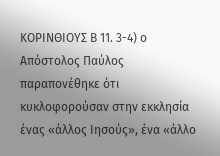ΚΟΡΙΝΘΙΟΥΣ Β 11. 3-4) ο Απόστολος Παύλος παραπονέθηκε ότι κυκλοφορούσαν στην εκκλησία ένας «άλλος Ιησούς», ένα «άλλο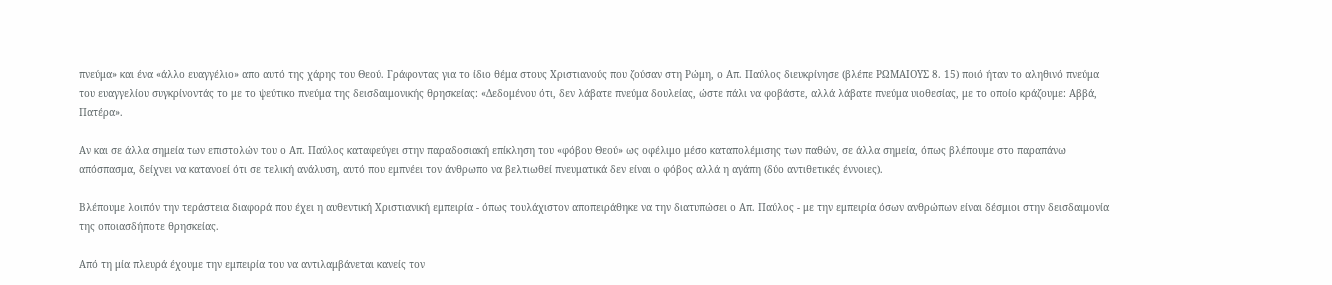πνεύμα» και ένα «άλλο ευαγγέλιο» απο αυτό της χάρης του Θεού. Γράφοντας για το ίδιο θέμα στους Χριστιανούς που ζούσαν στη Ρώμη, ο Απ. Παύλος διευκρίνησε (βλέπε ΡΩΜΑΙΟΥΣ 8. 15) ποιό ήταν το αληθινό πνεύμα του ευαγγελίου συγκρίνοντάς το με το ψεύτικο πνεύμα της δεισδαιμονικής θρησκείας: «Δεδομένου ότι, δεν λάβατε πνεύμα δουλείας, ώστε πάλι να φοβάστε, αλλά λάβατε πνεύμα υιοθεσίας, με το οποίο κράζουμε: Αββά, Πατέρα».

Αν και σε άλλα σημεία των επιστολών του ο Απ. Παύλος καταφεύγει στην παραδοσιακή επίκληση του «φόβου Θεού» ως οφέλιμο μέσο καταπολέμισης των παθών, σε άλλα σημεία, όπως βλέπουμε στο παραπάνω απόσπασμα, δείχνει να κατανοεί ότι σε τελική ανάλυση, αυτό που εμπνέει τον άνθρωπο να βελτιωθεί πνευματικά δεν είναι ο φόβος αλλά η αγάπη (δύο αντιθετικές έννοιες).

Βλέπουμε λοιπόν την τεράστεια διαφορά που έχει η αυθεντική Χριστιανική εμπειρία - όπως τουλάχιστον αποπειράθηκε να την διατυπώσει ο Απ. Παύλος - με την εμπειρία όσων ανθρώπων είναι δέσμιοι στην δεισδαιμονία της οποιασδήποτε θρησκείας.

Από τη μία πλευρά έχουμε την εμπειρία του να αντιλαμβάνεται κανείς τον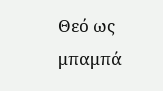Θεό ως μπαμπά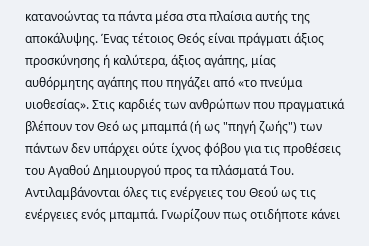κατανοώντας τα πάντα μέσα στα πλαίσια αυτής της αποκάλυψης. Ένας τέτοιος Θεός είναι πράγματι άξιος προσκύνησης ή καλύτερα, άξιος αγάπης, μίας αυθόρμητης αγάπης που πηγάζει από «το πνεύμα υιοθεσίας». Στις καρδιές των ανθρώπων που πραγματικά βλέπουν τον Θεό ως μπαμπά (ή ως "πηγή ζωής") των πάντων δεν υπάρχει ούτε ίχνος φόβου για τις προθέσεις του Αγαθού Δημιουργού προς τα πλάσματά Του. Αντιλαμβάνονται όλες τις ενέργειες του Θεού ως τις ενέργειες ενός μπαμπά. Γνωρίζουν πως οτιδήποτε κάνει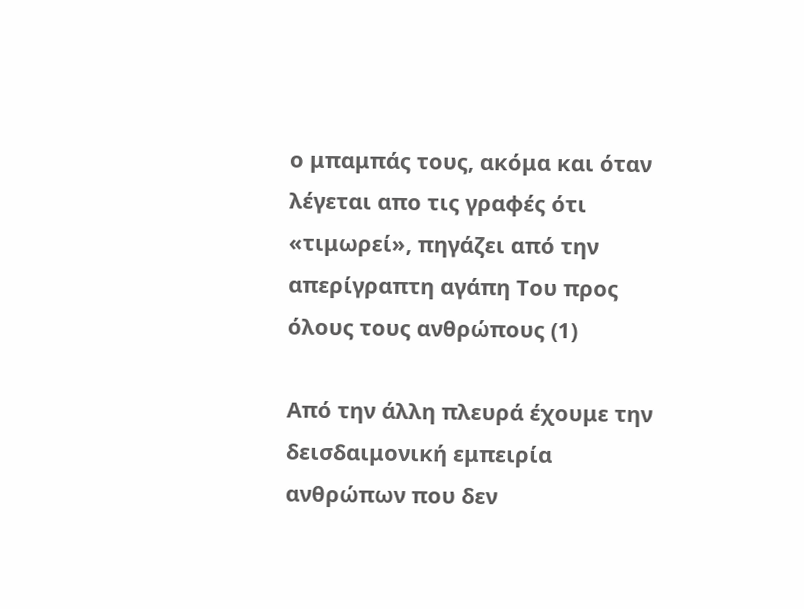ο μπαμπάς τους, ακόμα και όταν λέγεται απο τις γραφές ότι «τιμωρεί», πηγάζει από την απερίγραπτη αγάπη Του προς όλους τους ανθρώπους (1)

Από την άλλη πλευρά έχουμε την δεισδαιμονική εμπειρία ανθρώπων που δεν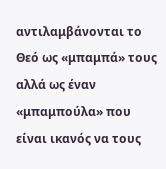αντιλαμβάνονται το Θεό ως «μπαμπά» τους αλλά ως έναν «μπαμπούλα» που είναι ικανός να τους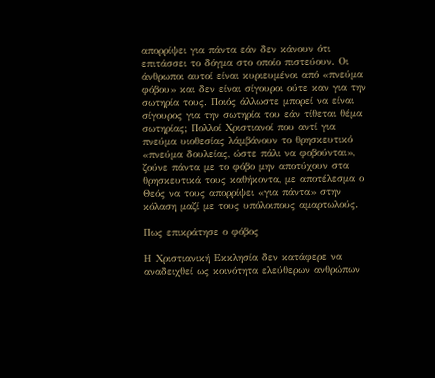απορρίψει για πάντα εάν δεν κάνουν ότι επιτάσσει το δόγμα στο οποίο πιστεύουν. Οι άνθρωποι αυτοί είναι κυριευμένοι από «πνεύμα φόβου» και δεν είναι σίγουροι ούτε καν για την σωτηρία τους. Ποιός άλλωστε μπορεί να είναι σίγουρος για την σωτηρία του εάν τίθεται θέμα σωτηρίας; Πολλοί Χριστιανοί που αντί για πνεύμα υιοθεσίας λάμβάνουν το θρησκευτικό «πνεύμα δουλείας, ώστε πάλι να φοβούνται», ζούνε πάντα με το φόβο μην αποτύχουν στα θρησκευτικά τους καθήκοντα, με αποτέλεσμα ο Θεός να τους απορρίψει «για πάντα» στην κόλαση μαζί με τους υπόλοιπους αμαρτωλούς.

Πως επικράτησε ο φόβος

Η Χριστιανική Εκκλησία δεν κατάφερε να αναδειχθεί ως κοινότητα ελεύθερων ανθρώπων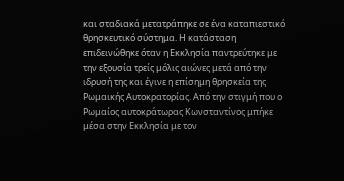και σταδιακά μετατράπηκε σε ένα καταπιεστικό θρησκευτικό σύστημα. Η κατάσταση επιδεινώθηκε όταν η Εκκλησία παντρεύτηκε με την εξουσία τρείς μόλις αιώνες μετά από την ιδρυσή της και έγινε η επίσημη θρησκεία της Ρωμαικής Αυτοκρατορίας. Από την στιγμή που ο Ρωμαίος αυτοκράτωρας Κωνσταντίνος μπήκε μέσα στην Εκκλησία με τον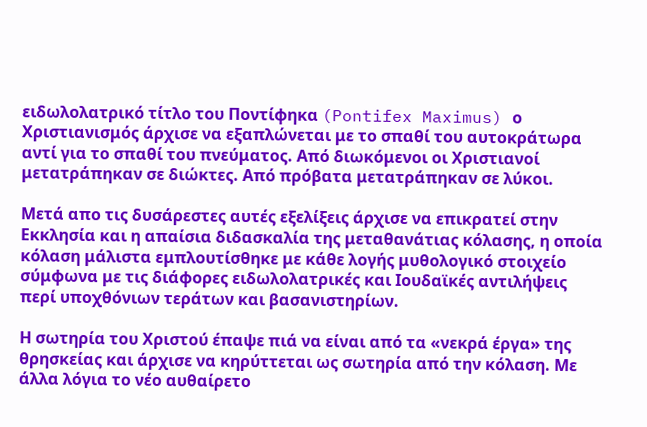ειδωλολατρικό τίτλο του Ποντίφηκα (Pontifex Maximus) ο Χριστιανισμός άρχισε να εξαπλώνεται με το σπαθί του αυτοκράτωρα αντί για το σπαθί του πνεύματος. Από διωκόμενοι οι Χριστιανοί μετατράπηκαν σε διώκτες. Από πρόβατα μετατράπηκαν σε λύκοι.

Μετά απο τις δυσάρεστες αυτές εξελίξεις άρχισε να επικρατεί στην Εκκλησία και η απαίσια διδασκαλία της μεταθανάτιας κόλασης, η οποία κόλαση μάλιστα εμπλουτίσθηκε με κάθε λογής μυθολογικό στοιχείο σύμφωνα με τις διάφορες ειδωλολατρικές και Ιουδαϊκές αντιλήψεις περί υποχθόνιων τεράτων και βασανιστηρίων.

Η σωτηρία του Χριστού έπαψε πιά να είναι από τα «νεκρά έργα» της θρησκείας και άρχισε να κηρύττεται ως σωτηρία από την κόλαση. Με άλλα λόγια το νέο αυθαίρετο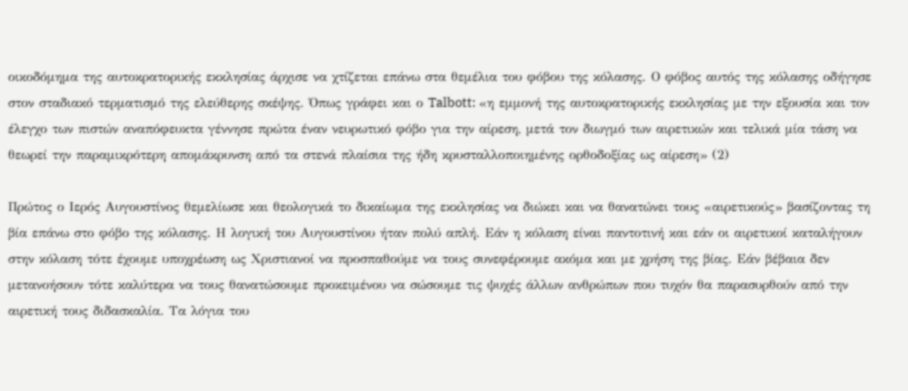οικοδόμημα της αυτοκρατορικής εκκλησίας άρχισε να χτίζεται επάνω στα θεμέλια του φόβου της κόλασης. Ο φόβος αυτός της κόλασης οδήγησε στον σταδιακό τερματισμό της ελεύθερης σκέψης. Όπως γράφει και ο Talbott: «η εμμονή της αυτοκρατορικής εκκλησίας με την εξουσία και τον έλεγχο των πιστών αναπόφευκτα γέννησε πρώτα έναν νευρωτικό φόβο για την αίρεση, μετά τον διωγμό των αιρετικών και τελικά μία τάση να θεωρεί την παραμικρότερη απομάκρυνση από τα στενά πλαίσια της ήδη κρυσταλλοποιημένης ορθοδοξίας ως αίρεση» (2)

Πρώτος ο Ιερός Αυγουστίνος θεμελίωσε και θεολογικά το δικαίωμα της εκκλησίας να διώκει και να θανατώνει τους «αιρετικούς» βασίζοντας τη βία επάνω στο φόβο της κόλασης. Η λογική του Αυγουστίνου ήταν πολύ απλή. Εάν η κόλαση είναι παντοτινή και εάν οι αιρετικοί καταλήγουν στην κόλαση τότε έχουμε υποχρέωση ως Χριστιανοί να προσπαθούμε να τους συνεφέρουμε ακόμα και με χρήση της βίας. Εάν βέβαια δεν μετανοήσουν τότε καλύτερα να τους θανατώσουμε προκειμένου να σώσουμε τις ψυχές άλλων ανθρώπων που τυχόν θα παρασυρθούν από την αιρετική τους διδασκαλία. Τα λόγια του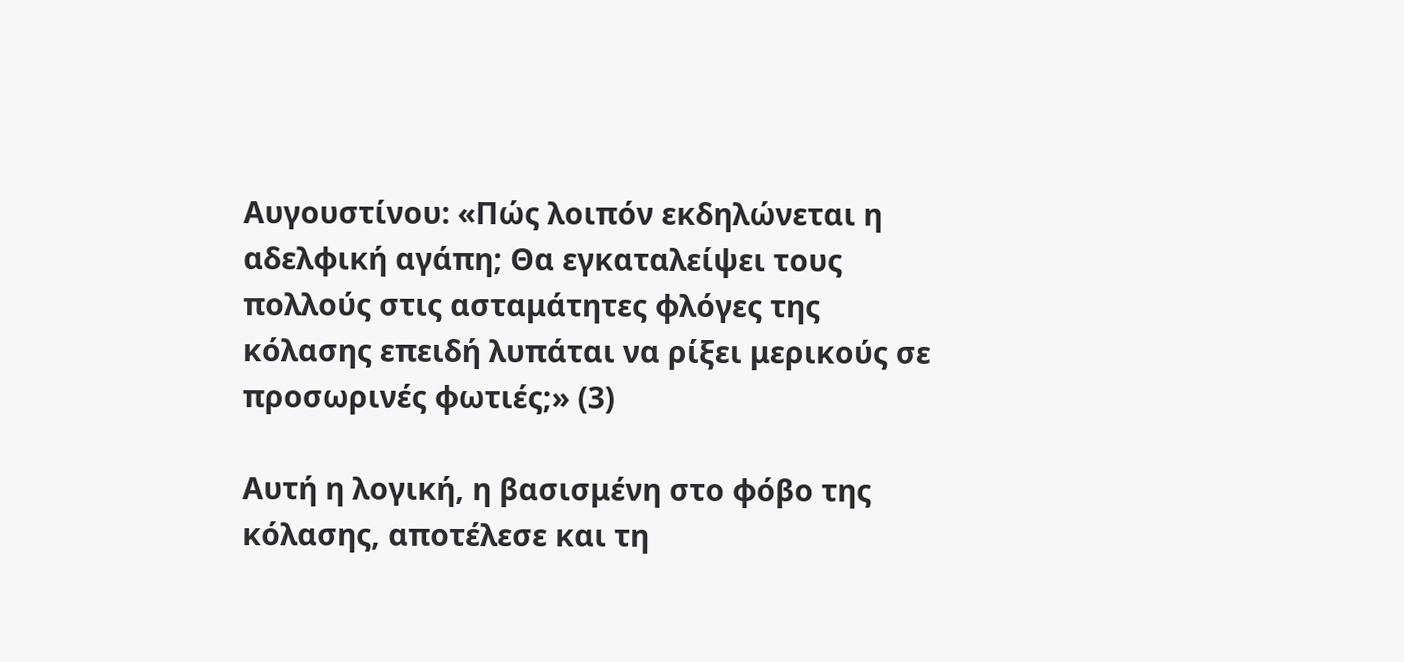Αυγουστίνου: «Πώς λοιπόν εκδηλώνεται η αδελφική αγάπη; Θα εγκαταλείψει τους πολλούς στις ασταμάτητες φλόγες της κόλασης επειδή λυπάται να ρίξει μερικούς σε προσωρινές φωτιές;» (3)

Αυτή η λογική, η βασισμένη στο φόβο της κόλασης, αποτέλεσε και τη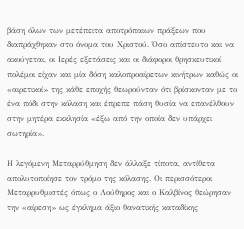βάση όλων των μετέπειτα αποτρόπαιων πράξεων που διαπράχθηκαν στο όνομα του Χριστού. Όσο απίστευτο και να ακούγεται, οι Ιερές εξετάσεις και οι διάφοροι θρησκευτικοί πολέμοι είχαν και μία δόση καλοπροαίρετων κινήτρων καθώς οι «αιρετικοί» της κάθε εποχής θεωρούνταν ότι βρίσκονταν με το ένα πόδι στην κόλαση και έπρεπε πάση θυσία να επανέλθουν στην μητέρα εκκλησία «έξω από την οποία δεν υπάρχει σωτηρία».

Η λεγόμενη Μεταρρύθμηση δεν άλλαξε τίποτα, αντίθετα απολυτοποίησε τον τρόμο της κόλασης. Οι περισσότεροι Μεταρρυθμιστές όπως ο Λούθηρος και ο Καλβίνος θεώρησαν την «αίρεση» ως έγκλημα άξιο θανατικής καταδίκης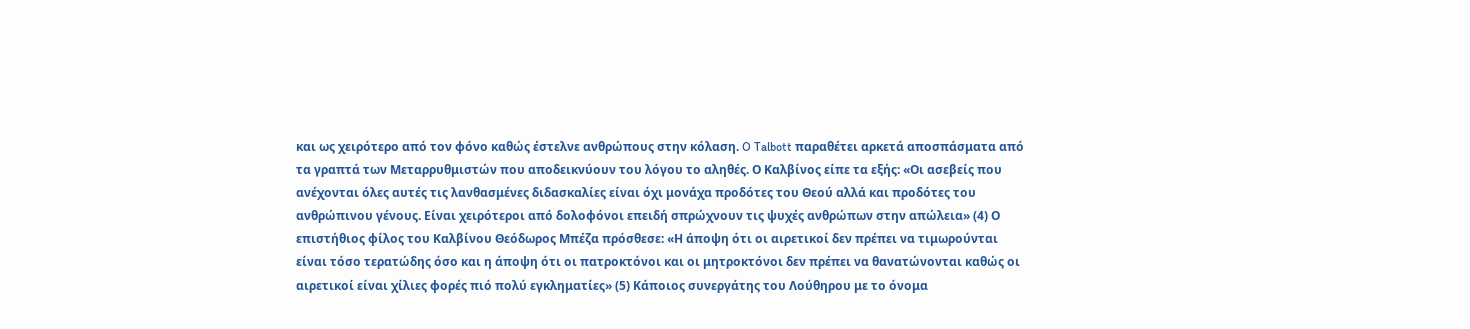και ως χειρότερο από τον φόνο καθώς έστελνε ανθρώπους στην κόλαση. O Talbott παραθέτει αρκετά αποσπάσματα από τα γραπτά των Μεταρρυθμιστών που αποδεικνύουν του λόγου το αληθές. Ο Καλβίνος είπε τα εξής: «Οι ασεβείς που ανέχονται όλες αυτές τις λανθασμένες διδασκαλίες είναι όχι μονάχα προδότες του Θεού αλλά και προδότες του ανθρώπινου γένους. Είναι χειρότεροι από δολοφόνοι επειδή σπρώχνουν τις ψυχές ανθρώπων στην απώλεια» (4) Ο επιστήθιος φίλος του Καλβίνου Θεόδωρος Μπέζα πρόσθεσε: «Η άποψη ότι οι αιρετικοί δεν πρέπει να τιμωρούνται είναι τόσο τερατώδης όσο και η άποψη ότι οι πατροκτόνοι και οι μητροκτόνοι δεν πρέπει να θανατώνονται καθώς οι αιρετικοί είναι χίλιες φορές πιό πολύ εγκληματίες» (5) Κάποιος συνεργάτης του Λούθηρου με το όνομα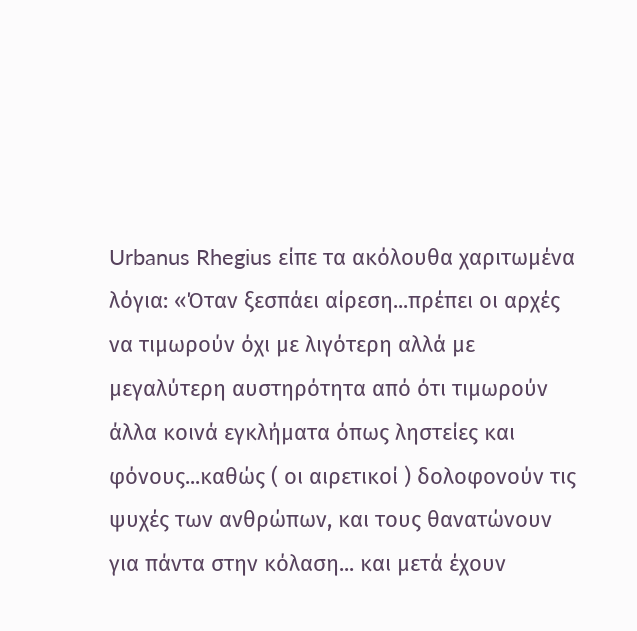Urbanus Rhegius είπε τα ακόλουθα χαριτωμένα λόγια: «Όταν ξεσπάει αίρεση...πρέπει οι αρχές να τιμωρούν όχι με λιγότερη αλλά με μεγαλύτερη αυστηρότητα από ότι τιμωρούν άλλα κοινά εγκλήματα όπως ληστείες και φόνους...καθώς ( οι αιρετικοί ) δολοφονούν τις ψυχές των ανθρώπων, και τους θανατώνουν για πάντα στην κόλαση... και μετά έχουν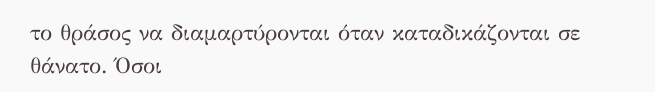το θράσος να διαμαρτύρονται όταν καταδικάζονται σε θάνατο. Όσοι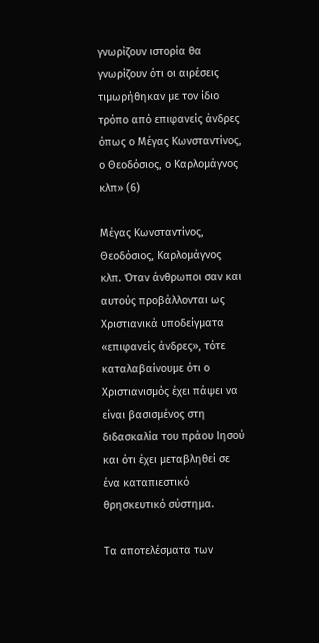γνωρίζουν ιστορία θα γνωρίζουν ότι οι αιρέσεις τιμωρήθηκαν με τον ίδιο τρόπο από επιφανείς άνδρες όπως ο Μέγας Κωνσταντίνος, ο Θεοδόσιος, ο Καρλομάγνος κλπ» (6)

Μέγας Κωνσταντίνος, Θεοδόσιος, Καρλομάγνος κλπ. Όταν άνθρωποι σαν και αυτούς προβάλλονται ως Χριστιανικά υποδείγματα «επιφανείς άνδρες», τότε καταλαβαίνουμε ότι ο Χριστιανισμός έχει πάψει να είναι βασισμένος στη διδασκαλία του πράου Ιησού και ότι έχει μεταβληθεί σε ένα καταπιεστικό θρησκευτικό σύστημα.

Τα αποτελέσματα των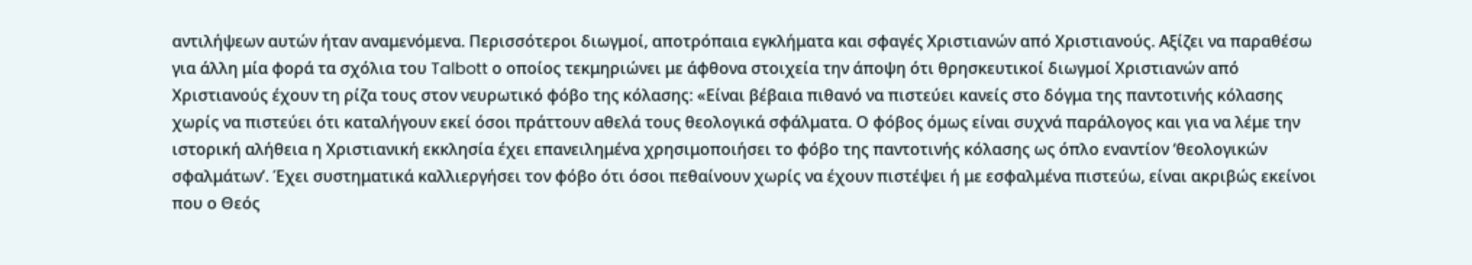αντιλήψεων αυτών ήταν αναμενόμενα. Περισσότεροι διωγμοί, αποτρόπαια εγκλήματα και σφαγές Χριστιανών από Χριστιανούς. Αξίζει να παραθέσω για άλλη μία φορά τα σχόλια του Talbott ο οποίος τεκμηριώνει με άφθονα στοιχεία την άποψη ότι θρησκευτικοί διωγμοί Χριστιανών από Χριστιανούς έχουν τη ρίζα τους στον νευρωτικό φόβο της κόλασης: «Είναι βέβαια πιθανό να πιστεύει κανείς στο δόγμα της παντοτινής κόλασης χωρίς να πιστεύει ότι καταλήγουν εκεί όσοι πράττουν αθελά τους θεολογικά σφάλματα. Ο φόβος όμως είναι συχνά παράλογος και για να λέμε την ιστορική αλήθεια η Χριστιανική εκκλησία έχει επανειλημένα χρησιμοποιήσει το φόβο της παντοτινής κόλασης ως όπλο εναντίον ‘θεολογικών σφαλμάτων’. Έχει συστηματικά καλλιεργήσει τον φόβο ότι όσοι πεθαίνουν χωρίς να έχουν πιστέψει ή με εσφαλμένα πιστεύω, είναι ακριβώς εκείνοι που ο Θεός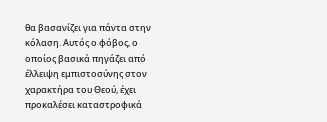θα βασανίζει για πάντα στην κόλαση. Αυτός ο φόβος, ο οποίος βασικά πηγάζει από έλλειψη εμπιστοσύνης στον χαρακτήρα του Θεού, έχει προκαλέσει καταστροφικά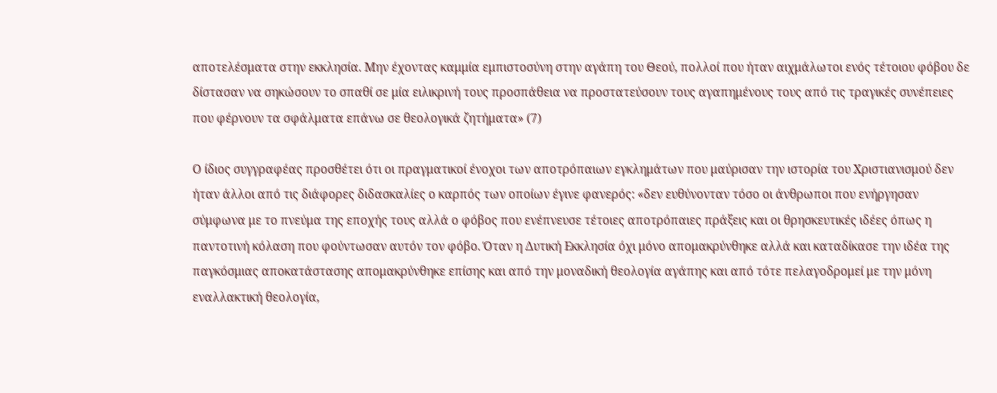αποτελέσματα στην εκκλησία. Μην έχοντας καμμία εμπιστοσύνη στην αγάπη του Θεού, πολλοί που ήταν αιχμάλωτοι ενός τέτοιου φόβου δε δίστασαν να σηκώσουν το σπαθί σε μία ειλικρινή τους προσπάθεια να προστατεύσουν τους αγαπημένους τους από τις τραγικές συνέπειες που φέρνουν τα σφάλματα επάνω σε θεολογικά ζητήματα» (7)

Ο ίδιος συγγραφέας προσθέτει ότι οι πραγματικοί ένοχοι των αποτρόπαιων εγκλημάτων που μαύρισαν την ιστορία του Χριστιανισμού δεν ήταν άλλοι από τις διάφορες διδασκαλίες ο καρπός των οποίων έγινε φανερός: «δεν ευθύνονταν τόσο οι άνθρωποι που ενήργησαν σύμφωνα με το πνεύμα της εποχής τους αλλά ο φόβος που ενέπνευσε τέτοιες αποτρόπαιες πράξεις και οι θρησκευτικές ιδέες όπως η παντοτινή κόλαση που φούντωσαν αυτόν τον φόβο. Όταν η Δυτική Εκκλησία όχι μόνο απομακρύνθηκε αλλά και καταδίκασε την ιδέα της παγκόσμιας αποκατάστασης απομακρύνθηκε επίσης και από την μοναδική θεολογία αγάπης και από τότε πελαγοδρομεί με την μόνη εναλλακτική θεολογία,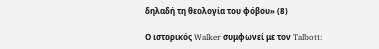δηλαδή τη θεολογία του φόβου» (8)

Ο ιστορικός Walker συμφωνεί με τον Talbott: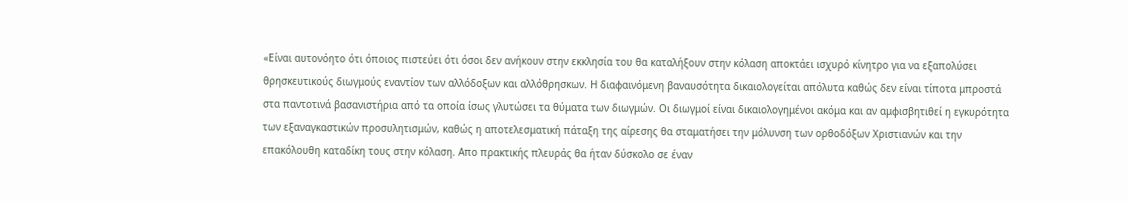«Είναι αυτονόητο ότι όποιος πιστεύει ότι όσοι δεν ανήκουν στην εκκλησία του θα καταλήξουν στην κόλαση αποκτάει ισχυρό κίνητρο για να εξαπολύσει θρησκευτικούς διωγμούς εναντίον των αλλόδοξων και αλλόθρησκων. Η διαφαινόμενη βαναυσότητα δικαιολογείται απόλυτα καθώς δεν είναι τίποτα μπροστά στα παντοτινά βασανιστήρια από τα οποία ίσως γλυτώσει τα θύματα των διωγμών. Οι διωγμοί είναι δικαιολογημένοι ακόμα και αν αμφισβητιθεί η εγκυρότητα των εξαναγκαστικών προσυλητισμών, καθώς η αποτελεσματική πάταξη της αίρεσης θα σταματήσει την μόλυνση των ορθοδόξων Χριστιανών και την επακόλουθη καταδίκη τους στην κόλαση. Απο πρακτικής πλευράς θα ήταν δύσκολο σε έναν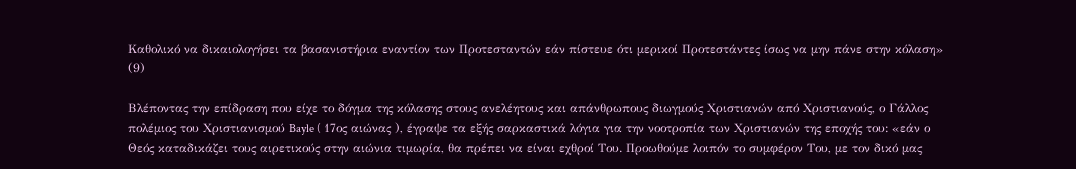Καθολικό να δικαιολογήσει τα βασανιστήρια εναντίον των Προτεσταντών εάν πίστευε ότι μερικοί Προτεστάντες ίσως να μην πάνε στην κόλαση» (9)

Βλέποντας την επίδραση που είχε το δόγμα της κόλασης στους ανελέητους και απάνθρωπους διωγμούς Χριστιανών από Χριστιανούς, ο Γάλλος πολέμιος του Χριστιανισμού Bayle ( 17ος αιώνας ), έγραψε τα εξής σαρκαστικά λόγια για την νοοτροπία των Χριστιανών της εποχής του: «εάν ο Θεός καταδικάζει τους αιρετικούς στην αιώνια τιμωρία, θα πρέπει να είναι εχθροί Του. Προωθούμε λοιπόν το συμφέρον Του, με τον δικό μας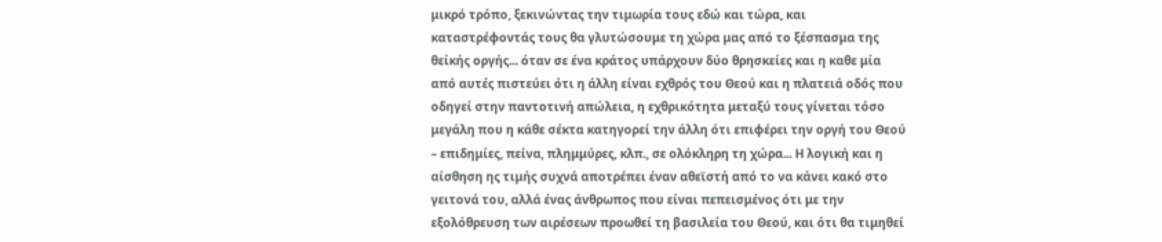μικρό τρόπο, ξεκινώντας την τιμωρία τους εδώ και τώρα, και καταστρέφοντάς τους θα γλυτώσουμε τη χώρα μας από το ξέσπασμα της θείκής οργής... όταν σε ένα κράτος υπάρχουν δύο θρησκείες και η καθε μία από αυτές πιστεύει ότι η άλλη είναι εχθρός του Θεού και η πλατειά οδός που οδηγεί στην παντοτινή απώλεια, η εχθρικότητα μεταξύ τους γίνεται τόσο μεγάλη που η κάθε σέκτα κατηγορεί την άλλη ότι επιφέρει την οργή του Θεού – επιδημίες, πείνα, πλημμύρες, κλπ., σε ολόκληρη τη χώρα... Η λογική και η αίσθηση ης τιμής συχνά αποτρέπει έναν αθεϊστή από το να κάνει κακό στο γειτονά του, αλλά ένας άνθρωπος που είναι πεπεισμένος ότι με την εξολόθρευση των αιρέσεων προωθεί τη βασιλεία του Θεού, και ότι θα τιμηθεί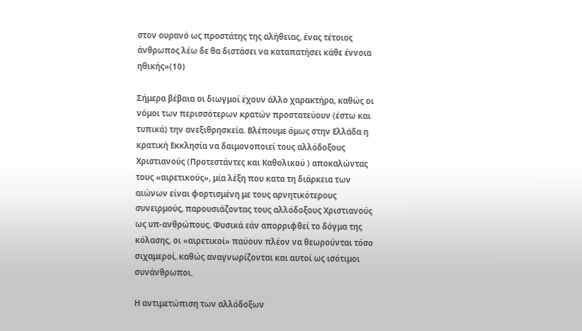στον ουρανό ως προστάτης της αλήθειας, ένας τέτοιος άνθρωπος λέω δε θα διστάσει να καταπατήσει κάθε έννοια ηθικής»(10)

Σήμερα βέβαια οι διωγμοί έχουν άλλο χαρακτήρα, καθώς οι νόμοι των περισσότερων κρατών προστατεύουν (έστω και τυπικά) την ανεξιθρησκεία. Βλέπουμε όμως στην Ελλάδα η κρατική Εκκλησία να δαιμονοποιεί τους αλλόδοξους Χριστιανούς (Προτεστάντες και Καθολικού ) αποκαλώντας τους «αιρετικούς», μία λέξη που κατα τη διάρκεια των αιώνων είναι φορτισμένη με τους αρνητικότερους συνειρμούς, παρουσιάζοντας τους αλλόδοξους Χριστιανούς ως υπ-ανθρώπους. Φυσικά εάν απορριφθεί το δόγμα της κόλασης, οι «αιρετικοί» παύουν πλέον να θεωρούνται τόσο σιχαμεροί, καθώς αναγνωρίζονται και αυτοί ως ισότιμοι συνάνθρωποι.

Η αντιμετώπιση των αλλόδοξων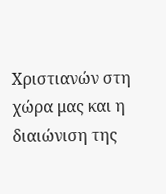Χριστιανών στη χώρα μας και η διαιώνιση της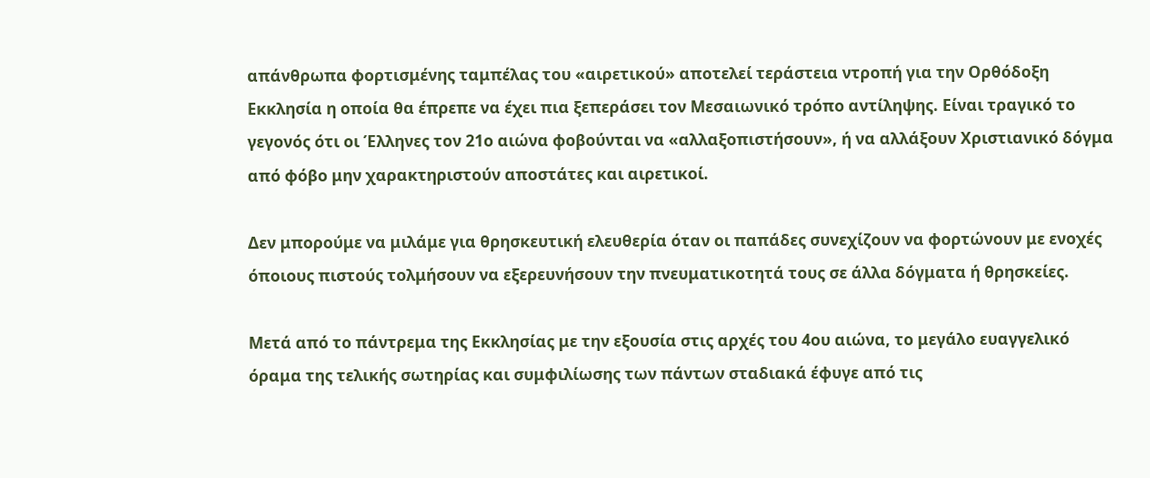απάνθρωπα φορτισμένης ταμπέλας του «αιρετικού» αποτελεί τεράστεια ντροπή για την Ορθόδοξη Εκκλησία η οποία θα έπρεπε να έχει πια ξεπεράσει τον Μεσαιωνικό τρόπο αντίληψης. Είναι τραγικό το γεγονός ότι οι Έλληνες τον 21ο αιώνα φοβούνται να «αλλαξοπιστήσουν», ή να αλλάξουν Χριστιανικό δόγμα από φόβο μην χαρακτηριστούν αποστάτες και αιρετικοί.

Δεν μπορούμε να μιλάμε για θρησκευτική ελευθερία όταν οι παπάδες συνεχίζουν να φορτώνουν με ενοχές όποιους πιστούς τολμήσουν να εξερευνήσουν την πνευματικοτητά τους σε άλλα δόγματα ή θρησκείες.

Μετά από το πάντρεμα της Εκκλησίας με την εξουσία στις αρχές του 4ου αιώνα, το μεγάλο ευαγγελικό όραμα της τελικής σωτηρίας και συμφιλίωσης των πάντων σταδιακά έφυγε από τις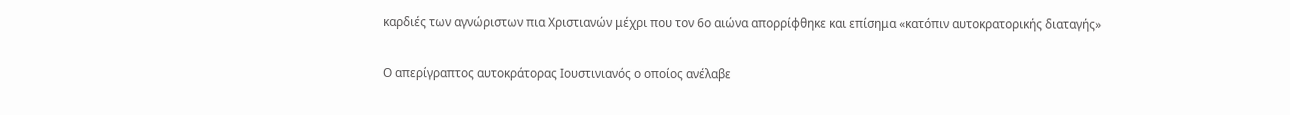καρδιές των αγνώριστων πια Χριστιανών μέχρι που τον 6ο αιώνα απορρίφθηκε και επίσημα «κατόπιν αυτοκρατορικής διαταγής»

Ο απερίγραπτος αυτοκράτορας Ιουστινιανός ο οποίος ανέλαβε